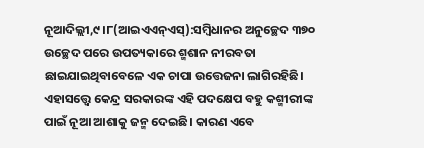ନୂଆଦିଲ୍ଲୀ,୯।୮(ଆଇଏଏନ୍ଏସ୍):ସମ୍ବିଧାନର ଅନୁଚ୍ଛେଦ ୩୭୦ ଉଚ୍ଛେଦ ପରେ ଉପତ୍ୟକାରେ ଶ୍ମଶାନ ନୀରବତା ଛାଇଯାଇଥିବାବେଳେ ଏକ ଚାପା ଉତ୍ତେଜନା ଲାଗିରହିଛି। ଏହାସତ୍ତ୍ୱେ କେନ୍ଦ୍ର ସରକାରଙ୍କ ଏହି ପଦକ୍ଷେପ ବହୁ କଶ୍ମୀରୀଙ୍କ ପାଇଁ ନୂଆ ଆଶାକୁ ଜନ୍ମ ଦେଇଛି। କାରଣ ଏବେ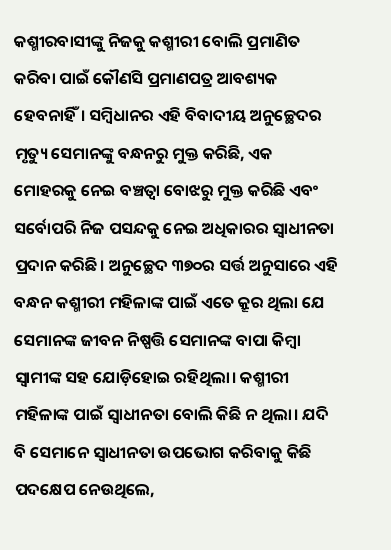କଶ୍ମୀରବାସୀଙ୍କୁ ନିଜକୁ କଶ୍ମୀରୀ ବୋଲି ପ୍ରମାଣିତ କରିବା ପାଇଁ କୌଣସି ପ୍ରମାଣପତ୍ର ଆବଶ୍ୟକ ହେବନାହିଁ। ସମ୍ବିଧାନର ଏହି ବିବାଦୀୟ ଅନୁଚ୍ଛେଦର ମୃତ୍ୟୁ ସେମାନଙ୍କୁ ବନ୍ଧନରୁ ମୁକ୍ତ କରିଛି, ଏକ ମୋହରକୁ ନେଇ ବଞ୍ଚତ୍ବା ବୋଝରୁ ମୁକ୍ତ କରିଛି ଏବଂ ସର୍ବୋପରି ନିଜ ପସନ୍ଦକୁ ନେଇ ଅଧିକାରର ସ୍ବାଧୀନତା ପ୍ରଦାନ କରିଛି। ଅନୁଚ୍ଛେଦ ୩୭୦ର ସର୍ତ୍ତ ଅନୁସାରେ ଏହି ବନ୍ଧନ କଶ୍ମୀରୀ ମହିଳାଙ୍କ ପାଇଁ ଏତେ କ୍ରୂର ଥିଲା ଯେ ସେମାନଙ୍କ ଜୀବନ ନିଷ୍ପତ୍ତି ସେମାନଙ୍କ ବାପା କିମ୍ବା ସ୍ବାମୀଙ୍କ ସହ ଯୋଡ଼ିହୋଇ ରହିଥିଲା। କଶ୍ମୀରୀ ମହିଳାଙ୍କ ପାଇଁ ସ୍ବାଧୀନତା ବୋଲି କିଛି ନ ଥିଲା। ଯଦି ବି ସେମାନେ ସ୍ବାଧୀନତା ଉପଭୋଗ କରିବାକୁ କିଛି ପଦକ୍ଷେପ ନେଉଥିଲେ,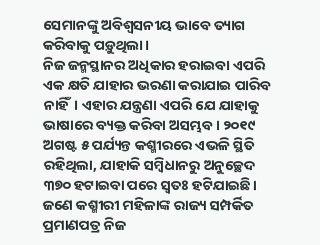ସେମାନଙ୍କୁ ଅବିଶ୍ୱସନୀୟ ଭାବେ ତ୍ୟାଗ କରିବାକୁ ପଡ଼ୁଥିଲା।
ନିଜ ଜନ୍ମସ୍ଥାନର ଅଧିକାର ହରାଇବା ଏପରି ଏକ କ୍ଷତି ଯାହାର ଭରଣା କରାଯାଇ ପାରିବ ନାହିଁ। ଏହାର ଯନ୍ତ୍ରଣା ଏପରି ଯେ ଯାହାକୁ ଭାଷାରେ ବ୍ୟକ୍ତ କରିବା ଅସମ୍ଭବ। ୨୦୧୯ ଅଗଷ୍ଟ ୫ ପର୍ଯ୍ୟନ୍ତ କଶ୍ମୀରରେ ଏଭଳି ସ୍ଥିତି ରହିଥିଲା, ଯାହାକି ସମ୍ବିଧାନରୁ ଅନୁଚ୍ଛେଦ ୩୭୦ ହଟାଇବା ପରେ ସ୍ବତଃ ହଟିଯାଇଛି। ଜଣେ କଶ୍ମୀରୀ ମହିଳାଙ୍କ ରାଜ୍ୟ ସମ୍ପର୍କିତ ପ୍ରମାଣପତ୍ର ନିଜ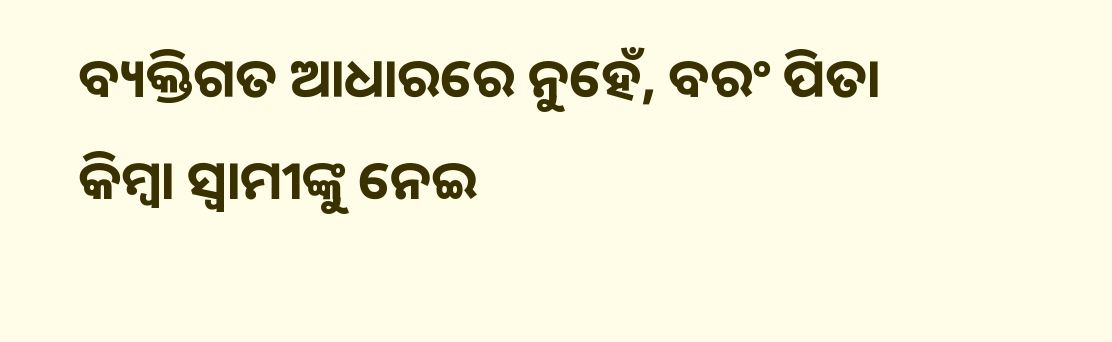ବ୍ୟକ୍ତିଗତ ଆଧାରରେ ନୁହେଁ, ବରଂ ପିତା କିମ୍ବା ସ୍ବାମୀଙ୍କୁ ନେଇ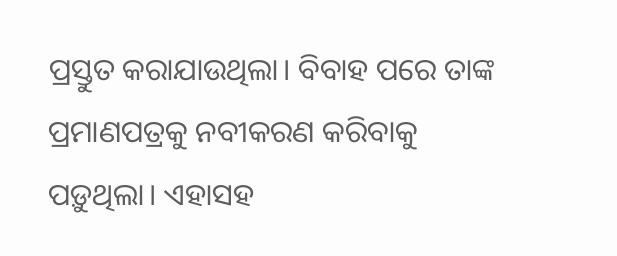ପ୍ରସ୍ତୁତ କରାଯାଉଥିଲା। ବିବାହ ପରେ ତାଙ୍କ ପ୍ରମାଣପତ୍ରକୁ ନବୀକରଣ କରିବାକୁ ପଡ଼ୁଥିଲା। ଏହାସହ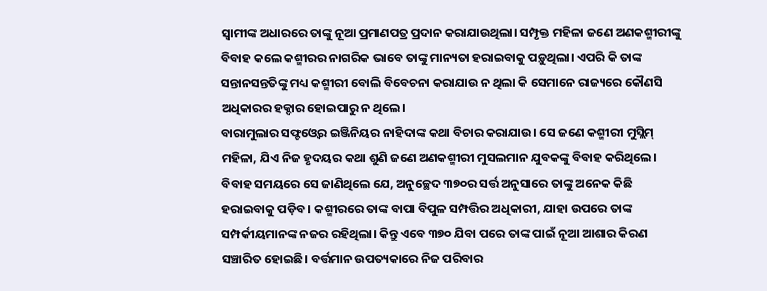ସ୍ବାମୀଙ୍କ ଅଧାରରେ ତାଙ୍କୁ ନୂଆ ପ୍ରମାଣପତ୍ର ପ୍ରଦାନ କରାଯାଉଥିଲା। ସମ୍ପୃକ୍ତ ମହିଳା ଜଣେ ଅଣକଶ୍ମୀରୀଙ୍କୁ ବିବାହ କଲେ କଶ୍ମୀରର ନାଗରିକ ଭାବେ ତାଙ୍କୁ ମାନ୍ୟତା ହରାଇବାକୁ ପଡ଼ୁଥିଲା। ଏପରି କି ତାଙ୍କ ସନ୍ତାନସନ୍ତତିଙ୍କୁ ମଧ୍ୟ କଶ୍ମୀରୀ ବୋଲି ବିବେଚନା କରାଯାଉ ନ ଥିଲା କି ସେମାନେ ରାଜ୍ୟରେ କୌଣସି ଅଧିକାରର ହକ୍ଦାର ହୋଇପାରୁ ନ ଥିଲେ।
ବାରାମୁଲାର ସଫ୍ଟଓ୍ବେର ଇଞ୍ଜିନିୟର ନାହିଦାଙ୍କ କଥା ବିଚାର କରାଯାଉ। ସେ ଜଣେ କଶ୍ମୀରୀ ମୁସ୍ଲିମ୍ ମହିଳା, ଯିଏ ନିଜ ହୃଦୟର କଥା ଶୁଣି ଜଣେ ଅଣକଶ୍ମୀରୀ ମୁସଲମାନ ଯୁବକଙ୍କୁ ବିବାହ କରିଥିଲେ। ବିବାହ ସମୟରେ ସେ ଜାଣିଥିଲେ ଯେ, ଅନୁଚ୍ଛେଦ ୩୭୦ର ସର୍ତ୍ତ ଅନୁସାରେ ତାଙ୍କୁ ଅନେକ କିଛି ହରାଇବାକୁ ପଡ଼ିବ। କଶ୍ମୀରରେ ତାଙ୍କ ବାପା ବିପୁଳ ସମ୍ପତ୍ତିର ଅଧିକାରୀ, ଯାହା ଉପରେ ତାଙ୍କ ସମ୍ପର୍କୀୟମାନଙ୍କ ନଜର ରହିଥିଲା। କିନ୍ତୁ ଏବେ ୩୭୦ ଯିବା ପରେ ତାଙ୍କ ପାଇଁ ନୂଆ ଆଶାର କିରଣ ସଞ୍ଚାରିତ ହୋଇଛି। ବର୍ତ୍ତମାନ ଉପତ୍ୟକାରେ ନିଜ ପରିବାର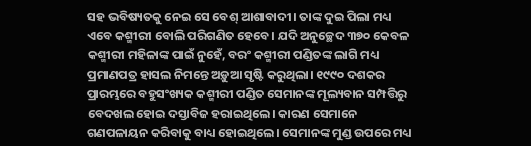ସହ ଭବିଷ୍ୟତକୁ ନେଇ ସେ ବେଶ୍ ଆଶାବାଦୀ। ତାଙ୍କ ଦୁଇ ପିଲା ମଧ୍ୟ ଏବେ କଶ୍ମୀରୀ ବୋଲି ପରିଗଣିତ ହେବେ। ଯଦି ଅନୁଚ୍ଛେଦ ୩୭୦ କେବଳ କଶ୍ମୀରୀ ମହିଳାଙ୍କ ପାଇଁ ନୁହେଁ, ବରଂ କଶ୍ମୀରୀ ପଣ୍ଡିତଙ୍କ ଲାଗି ମଧ୍ୟ ପ୍ରମାଣପତ୍ର ହାସଲ ନିମନ୍ତେ ଅଡ଼ୁଆ ସୃଷ୍ଟି କରୁଥିଲା। ୧୯୯୦ ଦଶକର ପ୍ରାରମ୍ଭରେ ବହୁସଂଖ୍ୟକ କଶ୍ମୀରୀ ପଣ୍ଡିତ ସେମାନଙ୍କ ମୂଲ୍ୟବାନ ସମ୍ପତ୍ତିରୁ ବେଦଖଲ ହୋଇ ଦସ୍ତାବିଜ ହରାଇଥିଲେ। କାରଣ ସେମାନେ ଗଣପଳାୟନ କରିବାକୁ ବାଧ୍ୟ ହୋଇଥିଲେ। ସେମାନଙ୍କ ମୁଣ୍ଡ ଉପରେ ମଧ୍ୟ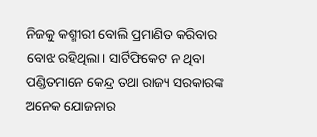ନିଜକୁ କଶ୍ମୀରୀ ବୋଲି ପ୍ରମାଣିତ କରିବାର ବୋଝ ରହିଥିଲା। ସାର୍ଟିଫିକେଟ ନ ଥିବା ପଣ୍ଡିତମାନେ କେନ୍ଦ୍ର ତଥା ରାଜ୍ୟ ସରକାରଙ୍କ ଅନେକ ଯୋଜନାର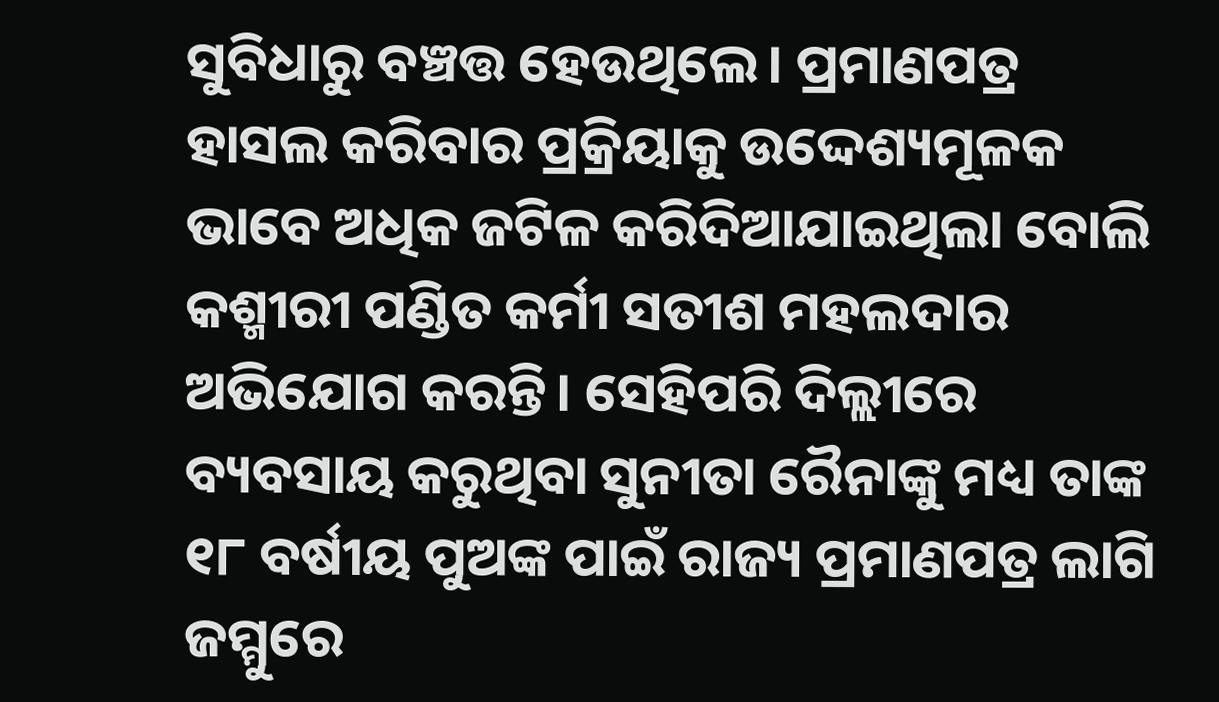ସୁବିଧାରୁ ବଞ୍ଚତ୍ତ ହେଉଥିଲେ। ପ୍ରମାଣପତ୍ର ହାସଲ କରିବାର ପ୍ରକ୍ରିୟାକୁ ଉଦ୍ଦେଶ୍ୟମୂଳକ ଭାବେ ଅଧିକ ଜଟିଳ କରିଦିଆଯାଇଥିଲା ବୋଲି କଶ୍ମୀରୀ ପଣ୍ଡିତ କର୍ମୀ ସତୀଶ ମହଲଦାର ଅଭିଯୋଗ କରନ୍ତି। ସେହିପରି ଦିଲ୍ଲୀରେ ବ୍ୟବସାୟ କରୁଥିବା ସୁନୀତା ରୈନାଙ୍କୁ ମଧ୍ୟ ତାଙ୍କ ୧୮ ବର୍ଷୀୟ ପୁଅଙ୍କ ପାଇଁ ରାଜ୍ୟ ପ୍ରମାଣପତ୍ର ଲାଗି ଜମ୍ମୁରେ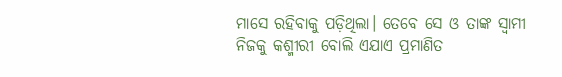ମାସେ ରହିବାକୁ ପଡ଼ିଥିଲା। ତେବେ ସେ ଓ ତାଙ୍କ ସ୍ବାମୀ ନିଜକୁ କଶ୍ମୀରୀ ବୋଲି ଏଯାଏ ପ୍ରମାଣିତ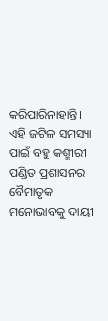କରିପାରିନାହାନ୍ତି। ଏହି ଜଟିଳ ସମସ୍ୟା ପାଇଁ ବହୁ କଶ୍ମୀରୀ ପଣ୍ଡିତ ପ୍ରଶାସନର ବୈମାତୃକ ମନୋଭାବକୁ ଦାୟୀ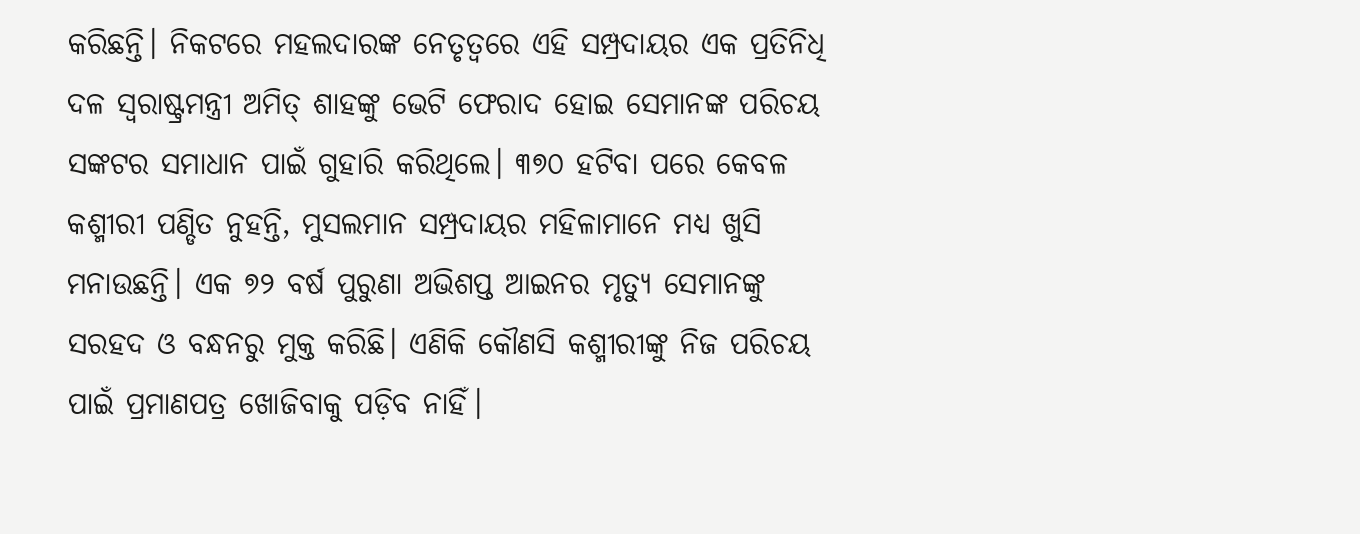କରିଛନ୍ତି। ନିକଟରେ ମହଲଦାରଙ୍କ ନେତୃତ୍ୱରେ ଏହି ସମ୍ପ୍ରଦାୟର ଏକ ପ୍ରତିନିଧି ଦଳ ସ୍ବରାଷ୍ଟ୍ରମନ୍ତ୍ରୀ ଅମିତ୍ ଶାହଙ୍କୁ ଭେଟି ଫେରାଦ ହୋଇ ସେମାନଙ୍କ ପରିଚୟ ସଙ୍କଟର ସମାଧାନ ପାଇଁ ଗୁହାରି କରିଥିଲେ। ୩୭୦ ହଟିବା ପରେ କେବଳ କଶ୍ମୀରୀ ପଣ୍ଡିତ ନୁହନ୍ତି, ମୁସଲମାନ ସମ୍ପ୍ରଦାୟର ମହିଳାମାନେ ମଧ୍ୟ ଖୁସି ମନାଉଛନ୍ତି। ଏକ ୭୨ ବର୍ଷ ପୁରୁଣା ଅଭିଶପ୍ତ ଆଇନର ମୃତ୍ୟୁ ସେମାନଙ୍କୁ ସରହଦ ଓ ବନ୍ଧନରୁ ମୁକ୍ତ କରିଛି। ଏଣିକି କୌଣସି କଶ୍ମୀରୀଙ୍କୁ ନିଜ ପରିଚୟ ପାଇଁ ପ୍ରମାଣପତ୍ର ଖୋଜିବାକୁ ପଡ଼ିବ ନାହିଁ।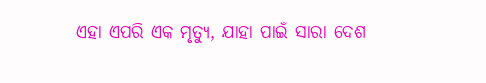ଏହା ଏପରି ଏକ ମୃତ୍ୟୁ, ଯାହା ପାଇଁ ସାରା ଦେଶ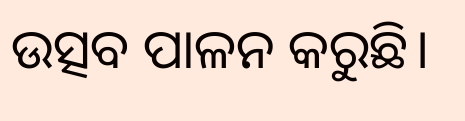ଉତ୍ସବ ପାଳନ କରୁଛି।